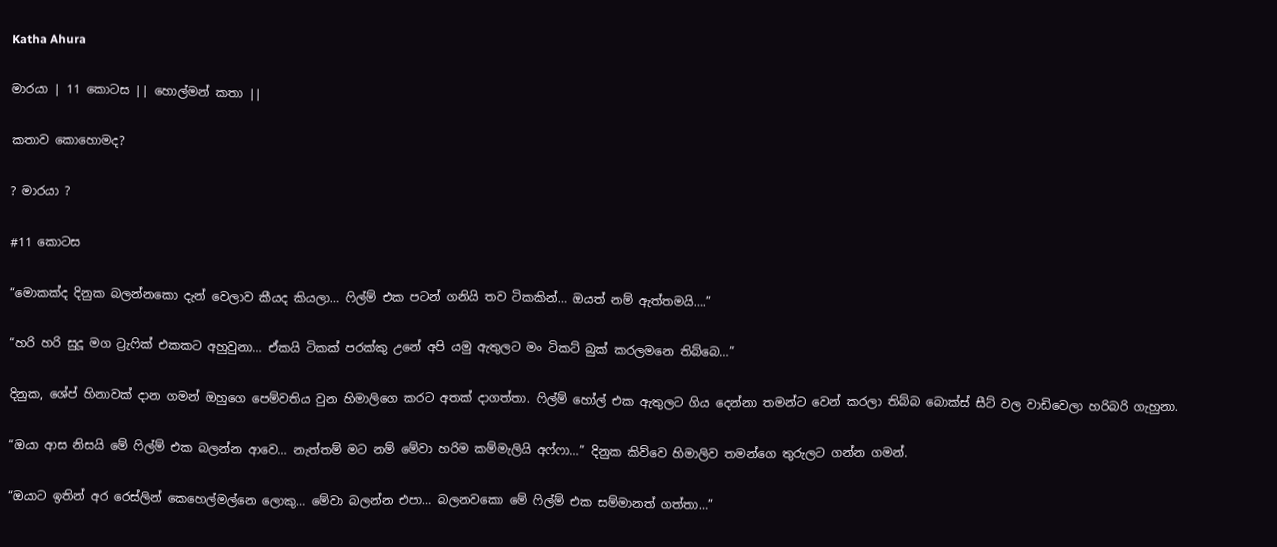Katha Ahura

මාරයා | 11 කොටස || හොල්මන් කතා ||

කතාව කොහොමද?

? මාරයා ?

#11 කොටස

“මොකක්ද දිනුක බලන්නකො දැන් වෙලාව කීයද කියලා… ෆිල්ම් එක පටන් ගනියි තව ටිකකින්… ඔයත් නම් ඇත්තමයි….”

“හරි හරි සුදූ මග ට්‍රැෆික් එකකට අහුවුනා… ඒකයි ටිකක් පරක්කු උනේ අපි යමු ඇතුලට මං ටිකට් බුක් කරලමනෙ තිබ්බෙ…”

දිනුක, ශේප් හිනාවක් දාන ගමන් ඔහුගෙ පෙම්වතිය වුන හිමාලිගෙ කරට අතක් දාගත්තා. ෆිල්ම් හෝල් එක ඇතුලට ගිය දෙන්නා තමන්ට වෙන් කරලා තිබ්බ බොක්ස් සීට් වල වාඩිවෙලා හරිබරි ගැහුනා.

“ඔයා ආස නිසයි මේ ෆිල්ම් එක බලන්න ආවෙ… නැත්තම් මට නම් මේවා හරිම කම්මැලියි අෆ්ෆා…” දිනුක කිව්වෙ හිමාලිව තමන්ගෙ තුරුලට ගන්න ගමන්.

“ඔයාට ඉතින් අර රෙස්ලින් කෙහෙල්මල්නෙ ලොකු… මේවා බලන්න එපා… බලනවකො මේ ෆිල්ම් එක සම්මානත් ගත්තා…”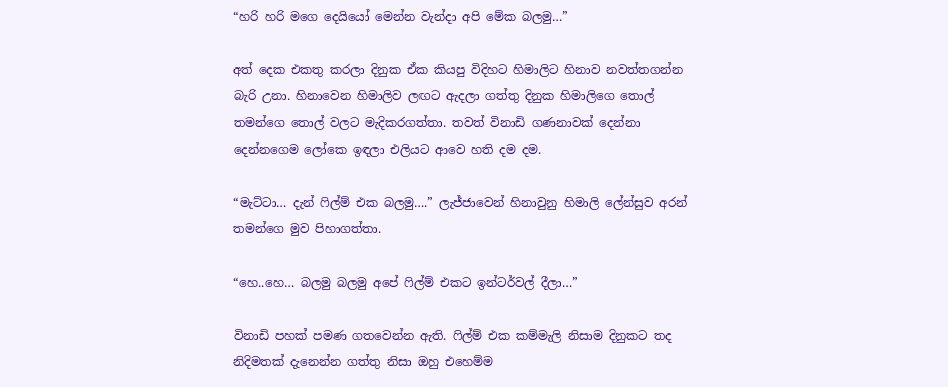“හරි හරි මගෙ දෙයියෝ මෙන්න වැන්දා අපි මේක බලමු…”

අත් දෙක එකතු කරලා දිනුක ඒක කියපු විදිහට හිමාලිට හිනාව නවත්තගන්න බැරි උනා. හිනාවෙන හිමාලිව ලඟට ඇදලා ගත්තු දිනුක හිමාලිගෙ තොල් තමන්ගෙ තොල් වලට මැදිකරගත්තා. තවත් විනාඩි ගණනාවක් දෙන්නා දෙන්නගෙම ලෝකෙ ඉඳලා එලියට ආවෙ හති දම දම.

“මැට්ටා… දැන් ෆිල්ම් එක බලමු….” ලැජ්ජාවෙන් හිනාවුනු හිමාලි ලේන්සුව අරන් තමන්ගෙ මුව පිහාගත්තා.

“හෙ..හෙ… බලමු බලමු අපේ ෆිල්ම් එකට ඉන්ටර්වල් දීලා…”

විනාඩි පහක් පමණ ගතවෙන්න ඇති. ෆිල්ම් එක කම්මැලි නිසාම දිනුකට තද නිදිමතක් දැනෙන්න ගත්තු නිසා ඔහු එහෙම්ම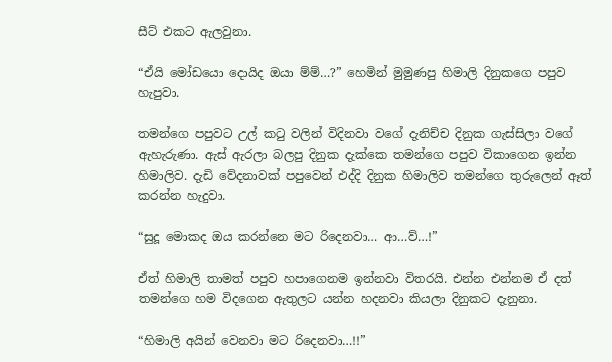සීට් එකට ඇලවුනා.

“ඒයි මෝඩයො දොයිද ඔයා ම්ම්…?” හෙමින් මුමුණපු හිමාලි දිනුකගෙ පපුව හැපුවා.

තමන්ගෙ පපුවට උල් කටු වලින් විදිනවා වගේ දැනිච්ච දිනුක ගැස්සිලා වගේ ඇහැරුණා. ඇස් ඇරලා බලපු දිනුක දැක්කෙ තමන්ගෙ පපුව විකාගෙන ඉන්න හිමාලිව. දැඩි වේදනාවක් පපුවෙන් එද්දි දිනුක හිමාලිව තමන්ගෙ තුරුලෙන් ඈත් කරන්න හැදුවා.

“සුදූ මොකද ඔය කරන්නෙ මට රිදෙනවා… ආ…ව්…!”

ඒත් හිමාලි තාමත් පපුව හපාගෙනම ඉන්නවා විතරයි. එන්න එන්නම ඒ දත් තමන්ගෙ හම විදගෙන ඇතුලට යන්න හදනවා කියලා දිනුකට දැනුනා.

“හිමාලි අයින් වෙනවා මට රිදෙනවා…!!”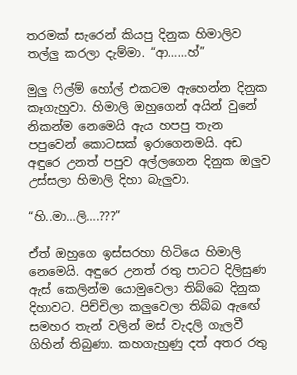තරමක් සැරෙන් කියපු දිනුක හිමාලිව තල්ලු කරලා දැම්මා. “ආ……හ්”

මුලු ෆිල්ම් හෝල් එකටම ඇහෙන්න දිනුක කෑගැහුවා. හිමාලි ඔහුගෙන් අයින් වුනේ නිකන්ම නෙමෙයි ඇය හපපු තැන පපුවෙන් කොටසක් ඉරාගෙනමයි. අඩ අඳුරෙ උනත් පපුව අල්ලගෙන දිනුක ඔලුව උස්සලා හිමාලි දිහා බැලුවා.

“හි..මා…ලි….???”

ඒත් ඔහුගෙ ඉස්සරහා හිටියෙ හිමාලි නෙමෙයි. අඳුරෙ උනත් රතු පාටට දිලිසුණ ඇස් කෙලින්ම යොමුවෙලා තිබ්බෙ දිනුක දිහාවට. පිච්චිලා කලුවෙලා තිබ්බ ඇඟේ සමහර තැන් වලින් මස් වැදලි ගැලවී ගිහින් තිබුණා. කහගැහුණු දත් අතර රතු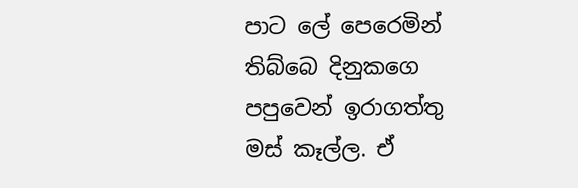පාට ලේ පෙරෙමින් තිබ්බෙ දිනුකගෙ පපුවෙන් ඉරාගත්තු මස් කෑල්ල. ඒ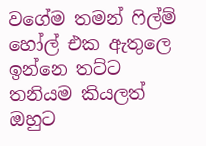වගේම තමන් ෆිල්ම් හෝල් එක ඇතුලෙ ඉන්නෙ තට්ට තනියම කියලත් ඔහුට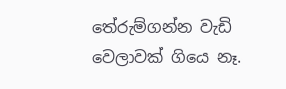තේරුම්ගන්න වැඩි වෙලාවක් ගියෙ නෑ.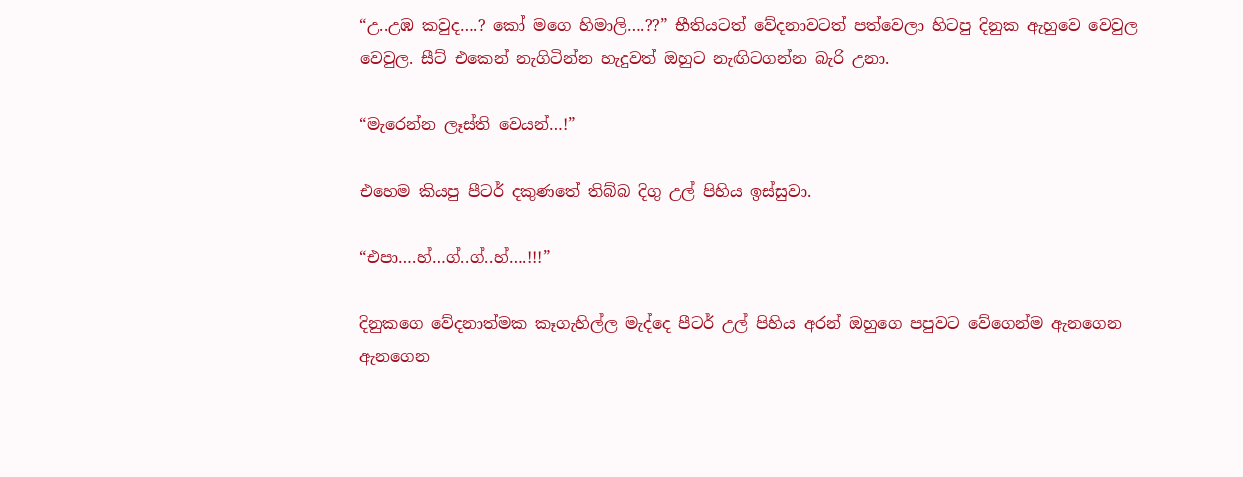“උ..උඹ කවුද….? කෝ මගෙ හිමාලි….??” භීතියටත් වේදනාවටත් පත්වෙලා හිටපු දිනුක ඇහුවෙ වෙවුල වෙවුල. සීට් එකෙන් නැගිටින්න හැදුවත් ඔහුට නැඟිටගන්න බැරි උනා.

“මැරෙන්න ලෑස්ති වෙයන්…!”

එහෙම කියපු පීටර් දකුණතේ තිබ්බ දිගු උල් පිහිය ඉස්සුවා.

“එපා….හ්…ග්..ග්..හ්….!!!”

දිනුකගෙ වේදනාත්මක කෑගැහිල්ල මැද්දෙ පීටර් උල් පිහිය අරන් ඔහුගෙ පපුවට වේගෙන්ම ඇනගෙන ඇනගෙන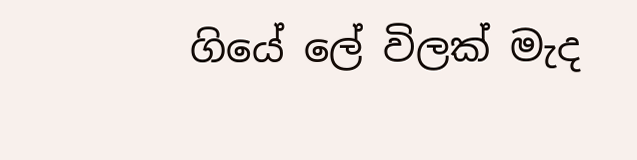ගියේ ලේ විලක් මැද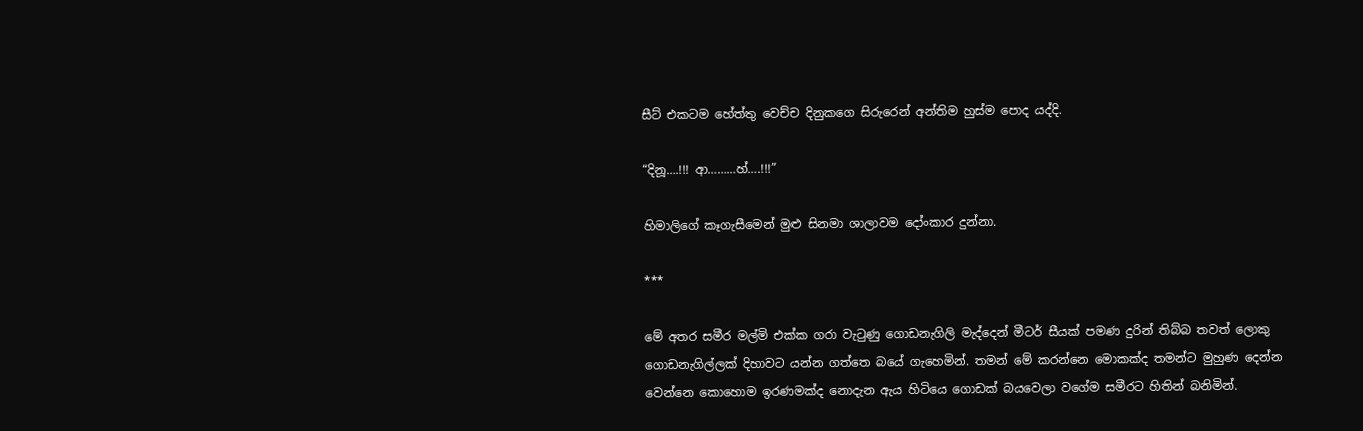සීට් එකටම හේත්තු වෙච්ච දිනුකගෙ සිරුරෙන් අන්තිම හුස්ම පොද යද්දි.

“දිනූ….!!! ආ………හ්….!!!”

හිමාලිගේ කෑගැසීමෙන් මුළු සිනමා ශාලාවම දෝංකාර දුන්නා.

***

මේ අතර සමීර මල්මි එක්ක ගරා වැටුණු ගොඩනැගිලි මැද්දෙන් මීටර් සීයක් පමණ දුරින් තිබ්බ තවත් ලොකු ගොඩනැගිල්ලක් දිහාවට යන්න ගත්තෙ බයේ ගැහෙමින්. තමන් මේ කරන්නෙ මොකක්ද තමන්ට මුහුණ දෙන්න වෙන්නෙ කොහොම ඉරණමක්ද නොදැන ඇය හිටියෙ ගොඩක් බයවෙලා වගේම සමීරට හිතින් බනිමින්.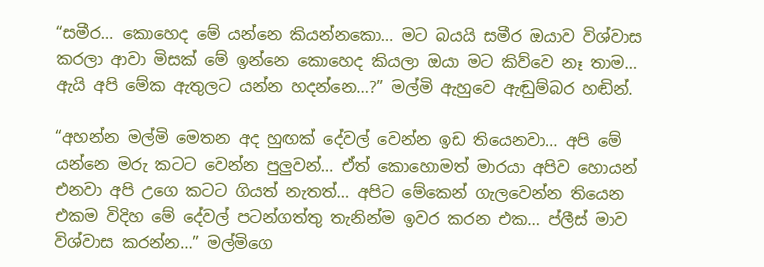“සමීර… කොහෙද මේ යන්නෙ කියන්නකො… මට බයයි සමීර ඔයාව විශ්වාස කරලා ආවා මිසක් මේ ඉන්නෙ කොහෙද කියලා ඔයා මට කිව්වෙ නෑ තාම… ඇයි අපි මේක ඇතුලට යන්න හදන්නෙ…?” මල්මි ඇහුවෙ ඇඬුම්බර හඬින්.

“අහන්න මල්මි මෙතන අද හුඟක් දේවල් වෙන්න ඉඩ තියෙනවා… අපි මේ යන්නෙ මරු කටට වෙන්න පුලුවන්… ඒත් කොහොමත් මාරයා අපිව හොයන් එනවා අපි උගෙ කටට ගියත් නැතත්… අපිට මේකෙන් ගැලවෙන්න තියෙන එකම විදිහ මේ දේවල් පටන්ගත්තු තැනින්ම ඉවර කරන එක… ප්ලීස් මාව විශ්වාස කරන්න…” මල්මිගෙ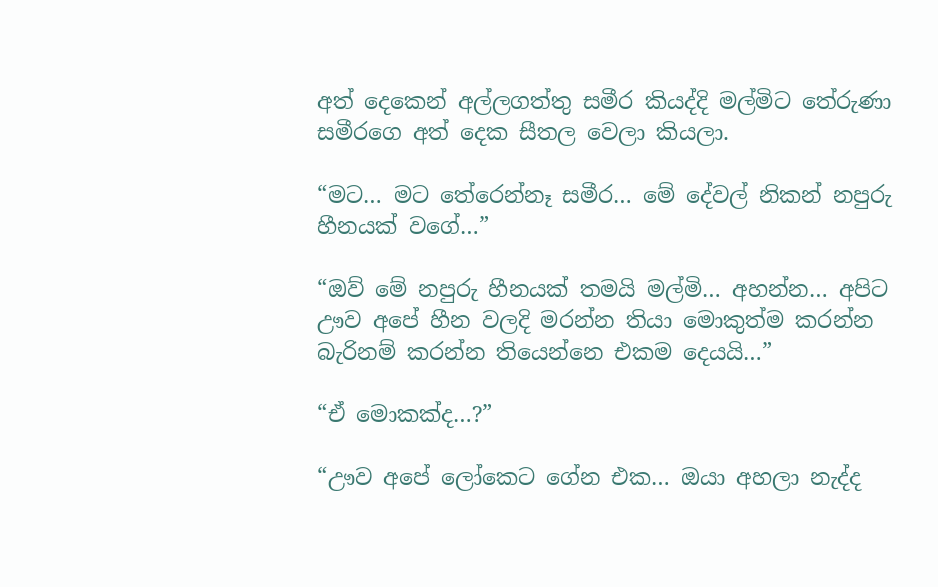අත් දෙකෙන් අල්ලගත්තු සමීර කියද්දි මල්මිට තේරුණා සමීරගෙ අත් දෙක සීතල වෙලා කියලා.

“මට… මට තේරෙන්නෑ සමීර… මේ දේවල් නිකන් නපුරු හීනයක් වගේ…”

“ඔව් මේ නපුරු හීනයක් තමයි මල්මි… අහන්න… අපිට ඌව අපේ හීන වලදි මරන්න තියා මොකුත්ම කරන්න බැරිනම් කරන්න තියෙන්නෙ එකම දෙයයි…”

“ඒ මොකක්ද…?”

“ඌව අපේ ලෝකෙට ගේන එක… ඔයා අහලා නැද්ද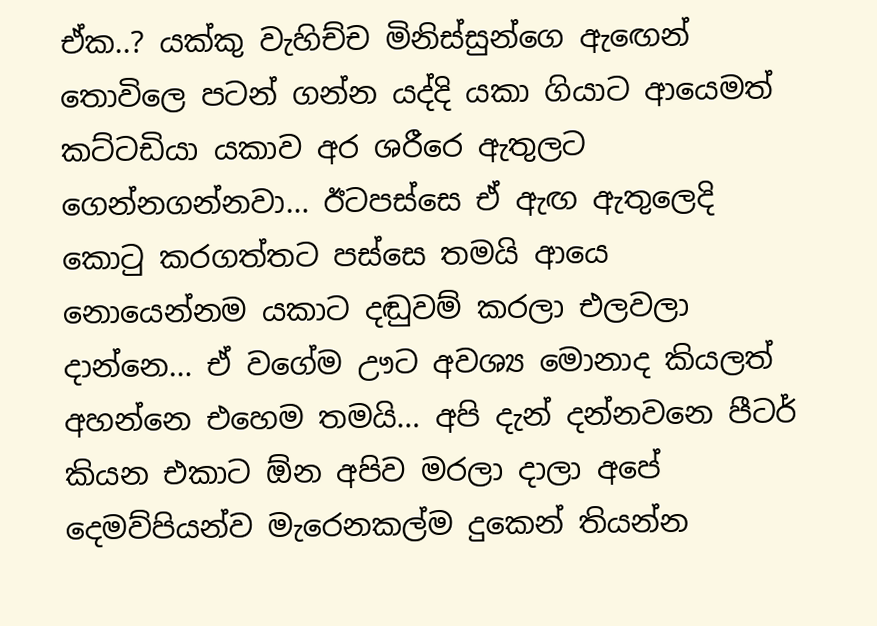ඒක..? යක්කු වැහිච්ච මිනිස්සුන්ගෙ ඇඟෙන් තොවිලෙ පටන් ගන්න යද්දි යකා ගියාට ආයෙමත් කට්ටඩියා යකාව අර ශරීරෙ ඇතුලට ගෙන්නගන්නවා… ඊටපස්සෙ ඒ ඇඟ ඇතුලෙදි කොටු කරගත්තට පස්සෙ තමයි ආයෙ නොයෙන්නම යකාට දඬුවම් කරලා එලවලා දාන්නෙ… ඒ වගේම ඌට අවශ්‍ය මොනාද කියලත් අහන්නෙ එහෙම තමයි… අපි දැන් දන්නවනෙ පීටර් කියන එකාට ඕන අපිව මරලා දාලා අපේ දෙමව්පියන්ව මැරෙනකල්ම දුකෙන් තියන්න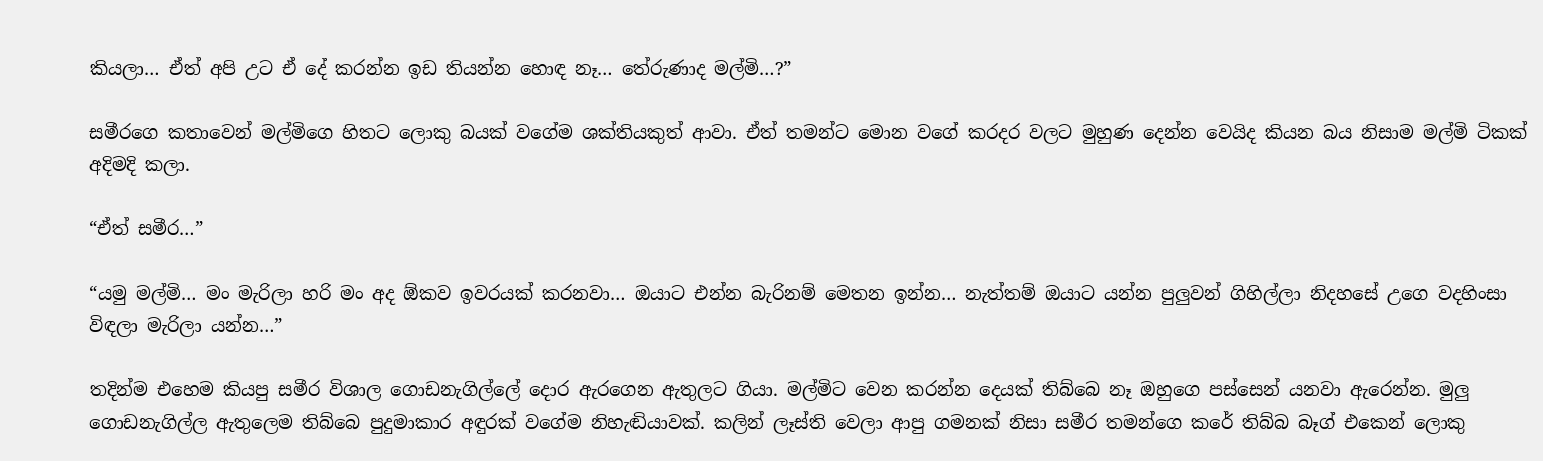කියලා… ඒත් අපි උට ඒ දේ කරන්න ඉඩ තියන්න හොඳ නෑ… තේරුණාද මල්මි…?”

සමීරගෙ කතාවෙන් මල්මිගෙ හිතට ලොකු බයක් වගේම ශක්තියකුත් ආවා. ඒත් තමන්ට මොන වගේ කරදර වලට මුහුණ දෙන්න වෙයිද කියන බය නිසාම මල්මි ටිකක් අදිමදි කලා.

“ඒත් සමීර…”

“යමු මල්මි… මං මැරිලා හරි මං අද ඕකව ඉවරයක් කරනවා… ඔයාට එන්න බැරිනම් මෙතන ඉන්න… නැත්තම් ඔයාට යන්න පුලුවන් ගිහිල්ලා නිදහසේ උගෙ වදහිංසා විඳලා මැරිලා යන්න…”

තදින්ම එහෙම කියපු සමීර විශාල ගොඩනැගිල්ලේ දොර ඇරගෙන ඇතුලට ගියා. මල්මිට වෙන කරන්න දෙයක් තිබ්බෙ නෑ ඔහුගෙ පස්සෙන් යනවා ඇරෙන්න. මුලු ගොඩනැගිල්ල ඇතුලෙම තිබ්බෙ පුදුමාකාර අඳුරක් වගේම නිහැඬියාවක්. කලින් ලෑස්ති වෙලා ආපු ගමනක් නිසා සමීර තමන්ගෙ කරේ තිබ්බ බෑග් එකෙන් ලොකු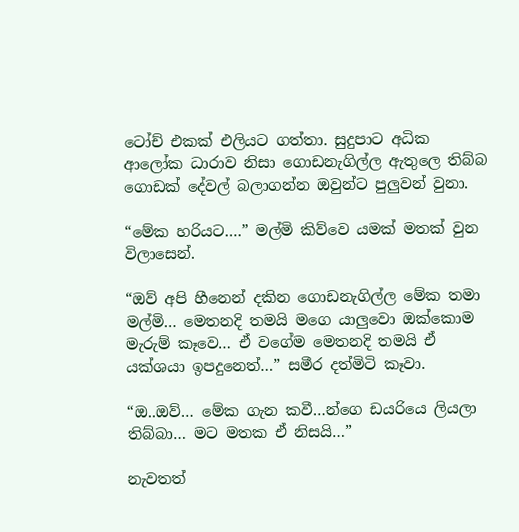ටෝච් එකක් එලියට ගත්තා. සුදුපාට අධික ආලෝක ධාරාව නිසා ගොඩනැගිල්ල ඇතුලෙ තිබ්බ ගොඩක් දේවල් බලාගන්න ඔවුන්ට පුලුවන් වුනා.

“මේක හරියට….” මල්මි කිව්වෙ යමක් මතක් වුන විලාසෙන්.

“ඔව් අපි හීනෙන් දකින ගොඩනැගිල්ල මේක තමා මල්මි… මෙතනදි තමයි මගෙ යාලුවො ඔක්කොම මැරුම් කෑවෙ… ඒ වගේම මෙතනදි තමයි ඒ යක්ශයා ඉපදුනෙත්…” සමීර දත්මිටි කෑවා.

“ඔ..ඔව්… මේක ගැන කවී…න්ගෙ ඩයරියෙ ලියලා තිබ්බා… මට මතක ඒ නිසයි…”

නැවතත්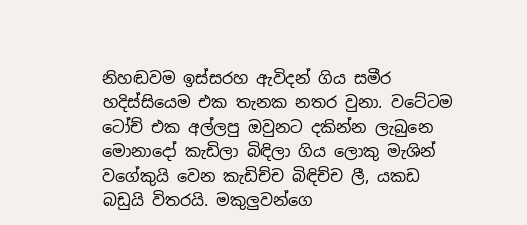නිහඬවම ඉස්සරහ ඇවිදන් ගිය සමීර හදිස්සියෙම එක තැනක නතර වුනා. වටේටම ටෝච් එක අල්ලපු ඔවුනට දකින්න ලැබුනෙ මොනාදෝ කැඩිලා බිඳිලා ගිය ලොකු මැශින් වගේකුයි වෙන කැඩිච්ච බිඳිච්ච ලී, යකඩ බඩුයි විතරයි. මකුලුවන්ගෙ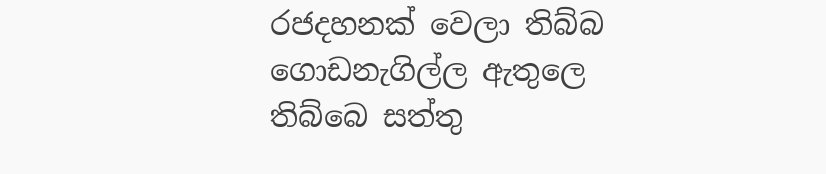රජදහනක් වෙලා තිබ්බ ගොඩනැගිල්ල ඇතුලෙ තිබ්බෙ සත්තු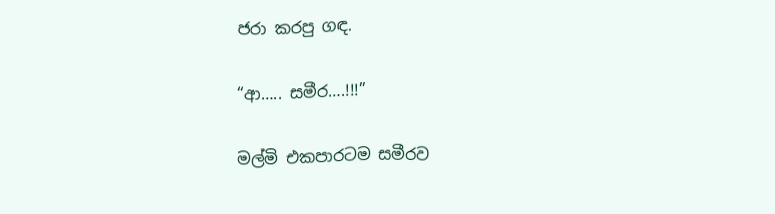ජරා කරපු ගඳ.

“ආ….. සමීර….!!!”

මල්මි එකපාරටම සමීරව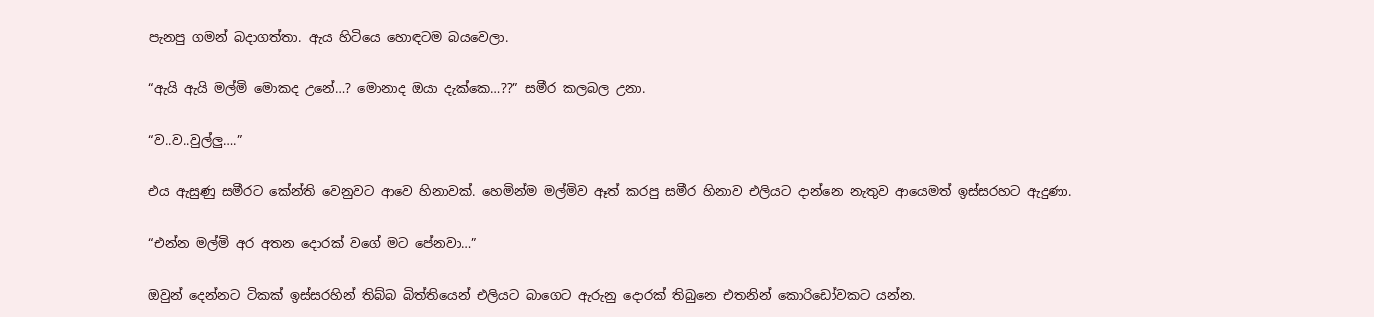පැනපු ගමන් බදාගත්තා. ඇය හිටියෙ හොඳටම බයවෙලා.

“ඇයි ඇයි මල්මි මොකද උනේ…? මොනාද ඔයා දැක්කෙ…??” සමීර කලබල උනා.

“ව..ව..වුල්ලු….”

එය ඇසුණු සමීරට කේන්ති වෙනුවට ආවෙ හිනාවක්. හෙමින්ම මල්මිව ඈත් කරපු සමීර හිනාව එලියට දාන්නෙ නැතුව ආයෙමත් ඉස්සරහට ඇදුණා.

“එන්න මල්මි අර අතන දොරක් වගේ මට පේනවා…”

ඔවුන් දෙන්නට ටිකක් ඉස්සරහින් තිබ්බ බිත්තියෙන් එලියට බාගෙට ඇරුනු දොරක් තිබුනෙ එතනින් කොරිඩෝවකට යන්න.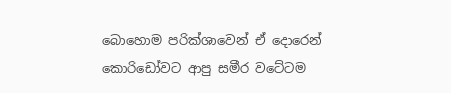බොහොම පරික්ශාවෙන් ඒ දොරෙන් කොරිඩෝවට ආපු සමීර වටේටම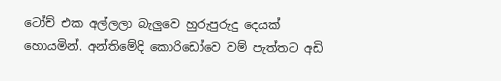ටෝච් එක අල්ලලා බැලුවෙ හුරුපුරුදු දෙයක් හොයමින්. අන්තිමේදි කොරිඩෝවෙ වම් පැත්තට අඩි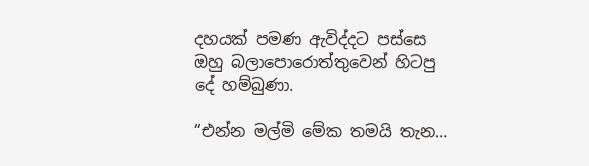දහයක් පමණ ඇවිද්දට පස්සෙ ඔහු බලාපොරොත්තුවෙන් හිටපු දේ හම්බුණා.

“එන්න මල්මි මේක තමයි තැන…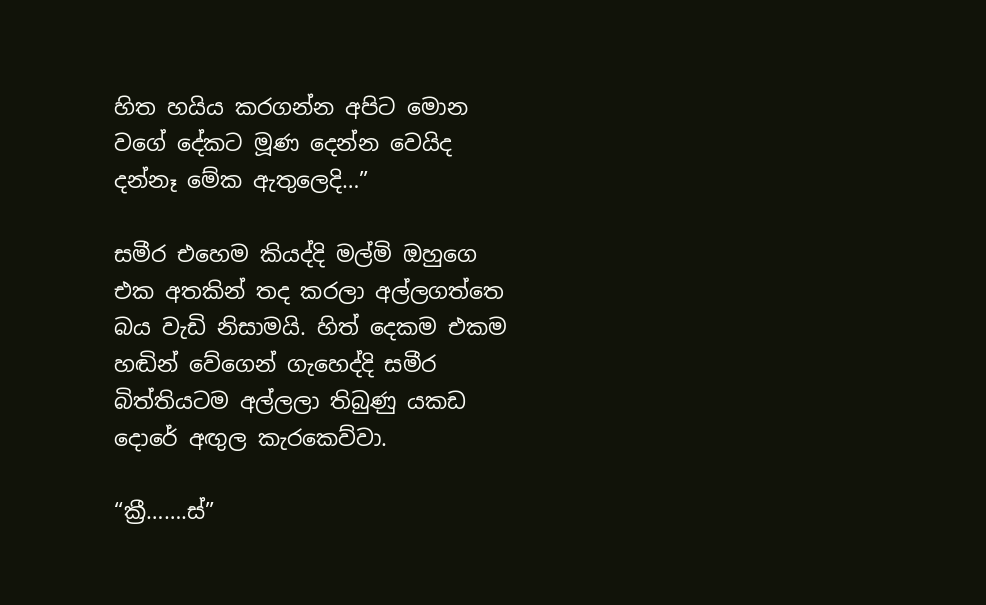හිත හයිය කරගන්න අපිට මොන වගේ දේකට මූණ දෙන්න වෙයිද දන්නෑ මේක ඇතුලෙදි…”

සමීර එහෙම කියද්දි මල්මි ඔහුගෙ එක අතකින් තද කරලා අල්ලගත්තෙ බය වැඩි නිසාමයි. හිත් දෙකම එකම හඬින් වේගෙන් ගැහෙද්දි සමීර බිත්තියටම අල්ලලා තිබුණු යකඩ දොරේ අඟුල කැරකෙව්වා.

“ක්‍රී…….ස්”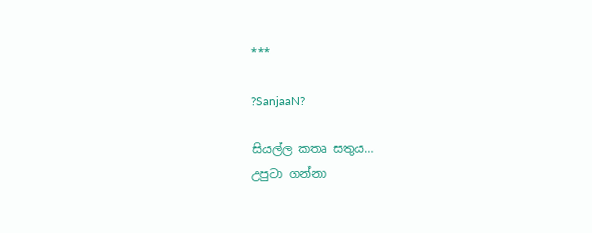***

?SanjaaN?

සියල්ල කතෘ සතුය…
උපුටා ගන්නා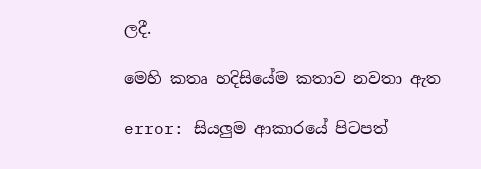ලදී.

මෙහි කතෘ හදිසියේම කතාව නවතා ඇත

error: සියලුම ආකාරයේ පිටපත්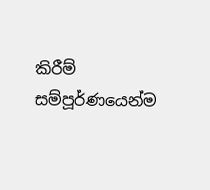කිරීම් සම්පූර්ණයෙන්ම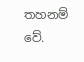තහනම් වේ.